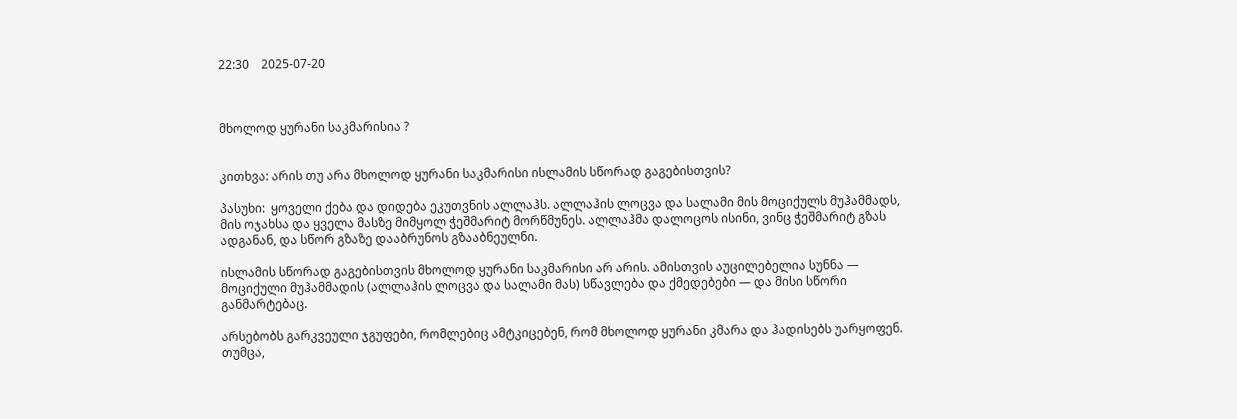22:30    2025-07-20



მხოლოდ ყურანი საკმარისია ?


კითხვა: არის თუ არა მხოლოდ ყურანი საკმარისი ისლამის სწორად გაგებისთვის?

პასუხი:  ყოველი ქება და დიდება ეკუთვნის ალლაჰს. ალლაჰის ლოცვა და სალამი მის მოციქულს მუჰამმადს, მის ოჯახსა და ყველა მასზე მიმყოლ ჭეშმარიტ მორწმუნეს. ალლაჰმა დალოცოს ისინი, ვინც ჭეშმარიტ გზას ადგანან, და სწორ გზაზე დააბრუნოს გზააბნეულნი.

ისლამის სწორად გაგებისთვის მხოლოდ ყურანი საკმარისი არ არის. ამისთვის აუცილებელია სუნნა — მოციქული მუჰამმადის (ალლაჰის ლოცვა და სალამი მას) სწავლება და ქმედებები — და მისი სწორი განმარტებაც.

არსებობს გარკვეული ჯგუფები, რომლებიც ამტკიცებენ, რომ მხოლოდ ყურანი კმარა და ჰადისებს უარყოფენ. თუმცა,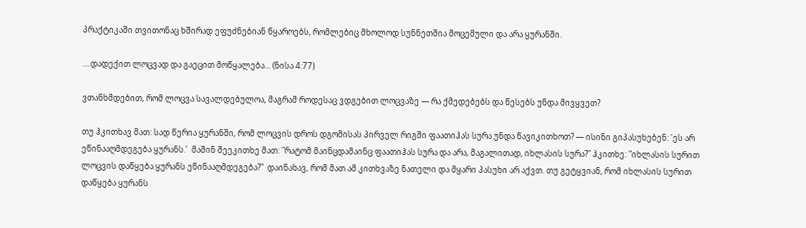პრაქტიკაში თვითონაც ხშირად ეფუძნებიან წყაროებს, რომლებიც მხოლოდ სუნნეთშია მოცემული და არა ყურანში.

....დადექით ლოცვად და გაეცით მოწყალება... (ნისა 4:77)

ვთანხმდებით, რომ ლოცვა სავალდებულოა, მაგრამ როდესაც ვდგებით ლოცვაზე — რა ქმედებებს და წესებს უნდა მივყვეთ?

თუ ჰკითხავ მათ: სად წერია ყურანში, რომ ლოცვის დროს დგომისას პირველ რიგში ფაათიჰას სურა უნდა წავიკითხოთ? — ისინი გიპასუხებენ: 'ეს არ ეწინააღმდეგება ყურანს.'  მაშინ შეეკითხე მათ: "რატომ მაინცდამაინც ფაათიჰას სურა და არა, მაგალითად, იხლასის სურა?" ჰკითხე: "იხლასის სურით ლოცვის დაწყება ყურანს ეწინააღმდეგება?"  დაინახავ, რომ მათ ამ კითხვაზე ნათელი და მყარი პასუხი არ აქვთ. თუ გეტყვიან, რომ იხლასის სურით დაწყება ყურანს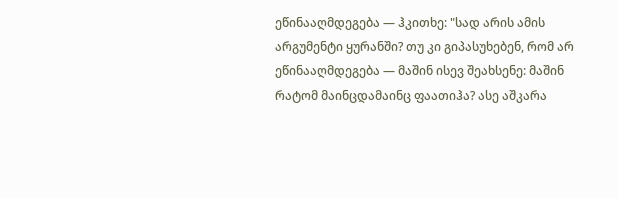ეწინააღმდეგება — ჰკითხე: "სად არის ამის არგუმენტი ყურანში? თუ კი გიპასუხებენ, რომ არ ეწინააღმდეგება — მაშინ ისევ შეახსენე: მაშინ რატომ მაინცდამაინც ფაათიჰა? ასე აშკარა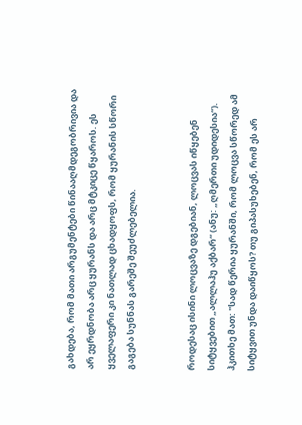გახდება, რომ მათი არგუმენტები წინააღმდეგობრივია და არ ეყრდნობა არც ყურანს და არც მტკიცე წყაროს. ეს ყველაფერი კი ნათლად ცხადყოფს, რომ ყურანის სწორი გაგება სუნნას გარეშე შეუძლებელია.


როდესაც ისინი ლოცვაზე დგებიან, ლოცვას იწყებენ სიტყვებით „ალლაჰუ აქბარ“ (ანუ: „ღმერთი უდიდესია“). ჰკითხე მათ: "სად წერია ყურანში, რომ ლოცვა სწორედ ამ სიტყვით უნდა დაიწყოს? თუ გიპასუხებენ, რომ ეს არ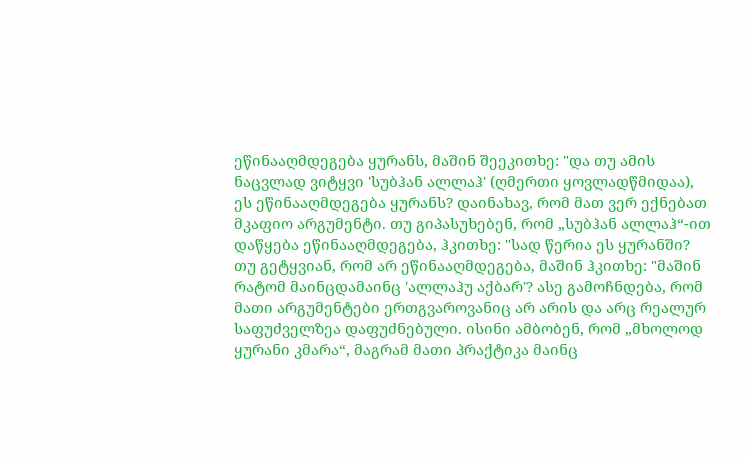ეწინააღმდეგება ყურანს, მაშინ შეეკითხე: "და თუ ამის ნაცვლად ვიტყვი 'სუბჰან ალლაჰ' (ღმერთი ყოვლადწმიდაა), ეს ეწინააღმდეგება ყურანს? დაინახავ, რომ მათ ვერ ექნებათ მკაფიო არგუმენტი. თუ გიპასუხებენ, რომ „სუბჰან ალლაჰ“-ით დაწყება ეწინააღმდეგება, ჰკითხე: "სად წერია ეს ყურანში? თუ გეტყვიან, რომ არ ეწინააღმდეგება, მაშინ ჰკითხე: "მაშინ რატომ მაინცდამაინც 'ალლაჰუ აქბარ'? ასე გამოჩნდება, რომ მათი არგუმენტები ერთგვაროვანიც არ არის და არც რეალურ საფუძველზეა დაფუძნებული. ისინი ამბობენ, რომ „მხოლოდ ყურანი კმარა“, მაგრამ მათი პრაქტიკა მაინც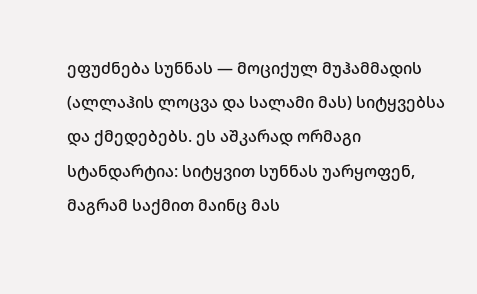ეფუძნება სუნნას — მოციქულ მუჰამმადის (ალლაჰის ლოცვა და სალამი მას) სიტყვებსა და ქმედებებს. ეს აშკარად ორმაგი სტანდარტია: სიტყვით სუნნას უარყოფენ, მაგრამ საქმით მაინც მას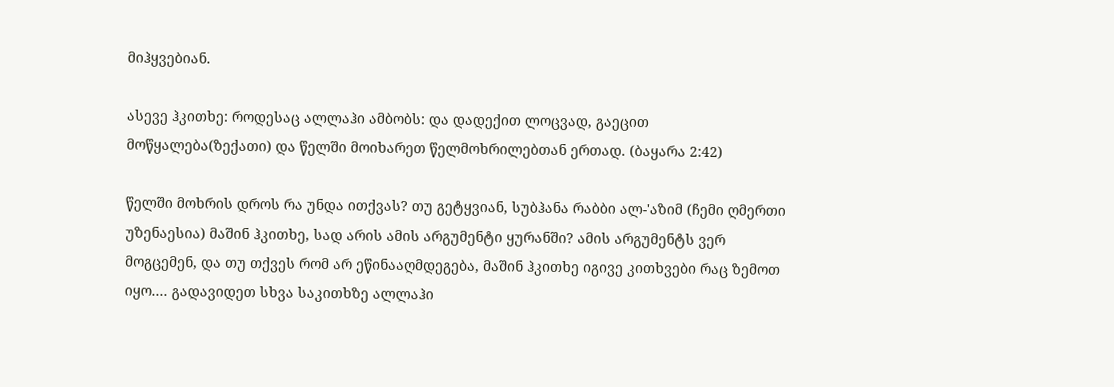მიჰყვებიან.

ასევე ჰკითხე: როდესაც ალლაჰი ამბობს: და დადექით ლოცვად, გაეცით მოწყალება(ზექათი) და წელში მოიხარეთ წელმოხრილებთან ერთად. (ბაყარა 2:42)

წელში მოხრის დროს რა უნდა ითქვას? თუ გეტყვიან, სუბჰანა რაბბი ალ-'აზიმ (ჩემი ღმერთი უზენაესია) მაშინ ჰკითხე, სად არის ამის არგუმენტი ყურანში? ამის არგუმენტს ვერ მოგცემენ, და თუ თქვეს რომ არ ეწინააღმდეგება, მაშინ ჰკითხე იგივე კითხვები რაც ზემოთ იყო.... გადავიდეთ სხვა საკითხზე ალლაჰი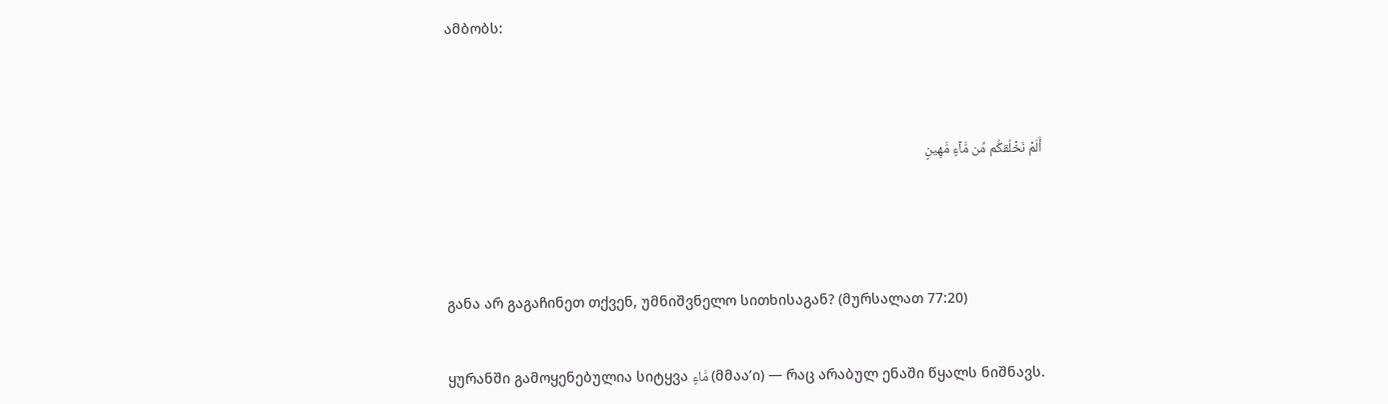ამბობს:




أَلَمْ نَخْلُقكُّم مِّن مَّآءٍ مَّهِينٍ





განა არ გაგაჩინეთ თქვენ, უმნიშვნელო სითხისაგან? (მურსალათ 77:20)


ყურანში გამოყენებულია სიტყვა مَّاءٍ (მმაა’ი) — რაც არაბულ ენაში წყალს ნიშნავს.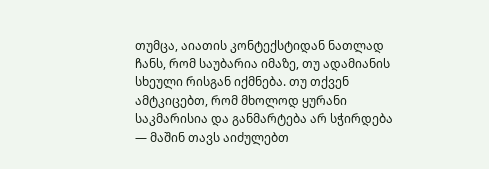თუმცა, აიათის კონტექსტიდან ნათლად ჩანს, რომ საუბარია იმაზე, თუ ადამიანის სხეული რისგან იქმნება. თუ თქვენ ამტკიცებთ, რომ მხოლოდ ყურანი საკმარისია და განმარტება არ სჭირდება — მაშინ თავს აიძულებთ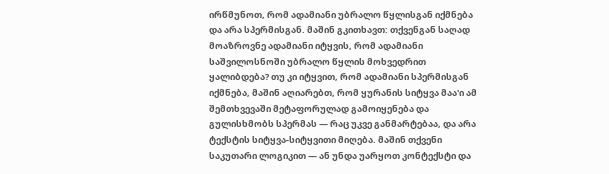ირწმუნოთ, რომ ადამიანი უბრალო წყლისგან იქმნება და არა სპერმისგან. მაშინ გკითხავთ: თქვენგან საღად მოაზროვნე ადამიანი იტყვის, რომ ადამიანი საშვილოსნოში უბრალო წყლის მოხვედრით ყალიბდება? თუ კი იტყვით, რომ ადამიანი სპერმისგან იქმნება, მაშინ აღიარებთ, რომ ყურანის სიტყვა მაა'ი ამ შემთხვევაში მეტაფორულად გამოიყენება და გულისხმობს სპერმას — რაც უკვე განმარტებაა, და არა ტექსტის სიტყვა-სიტყვითი მიღება. მაშინ თქვენი საკუთარი ლოგიკით — ან უნდა უარყოთ კონტექსტი და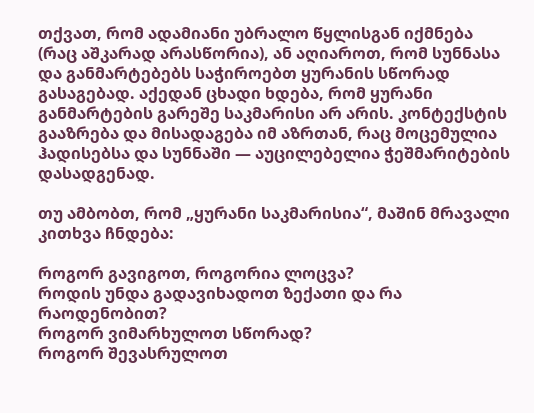თქვათ, რომ ადამიანი უბრალო წყლისგან იქმნება (რაც აშკარად არასწორია), ან აღიაროთ, რომ სუნნასა და განმარტებებს საჭიროებთ ყურანის სწორად გასაგებად. აქედან ცხადი ხდება, რომ ყურანი განმარტების გარეშე საკმარისი არ არის. კონტექსტის გააზრება და მისადაგება იმ აზრთან, რაც მოცემულია ჰადისებსა და სუნნაში — აუცილებელია ჭეშმარიტების დასადგენად.

თუ ამბობთ, რომ „ყურანი საკმარისია“, მაშინ მრავალი კითხვა ჩნდება:

როგორ გავიგოთ, როგორია ლოცვა?
როდის უნდა გადავიხადოთ ზექათი და რა რაოდენობით?
როგორ ვიმარხულოთ სწორად?
როგორ შევასრულოთ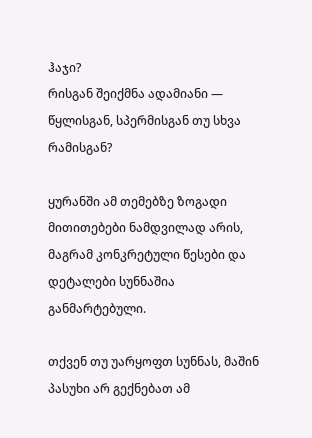ჰაჯი?
რისგან შეიქმნა ადამიანი — წყლისგან, სპერმისგან თუ სხვა რამისგან?

ყურანში ამ თემებზე ზოგადი მითითებები ნამდვილად არის, მაგრამ კონკრეტული წესები და დეტალები სუნნაშია განმარტებული.

თქვენ თუ უარყოფთ სუნნას, მაშინ პასუხი არ გექნებათ ამ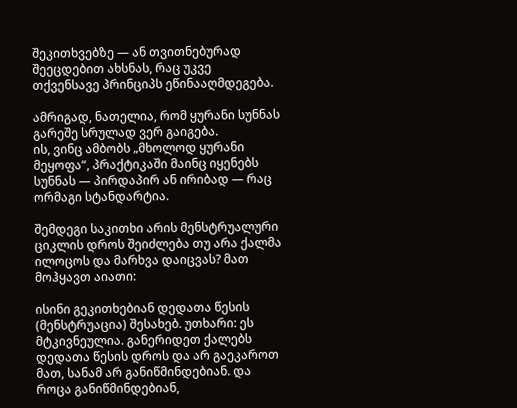შეკითხვებზე — ან თვითნებურად შეეცდებით ახსნას, რაც უკვე თქვენსავე პრინციპს ეწინააღმდეგება.

ამრიგად, ნათელია, რომ ყურანი სუნნას გარეშე სრულად ვერ გაიგება.
ის, ვინც ამბობს „მხოლოდ ყურანი მეყოფა“, პრაქტიკაში მაინც იყენებს სუნნას — პირდაპირ ან ირიბად — რაც ორმაგი სტანდარტია.

შემდეგი საკითხი არის მენსტრუალური ციკლის დროს შეიძლება თუ არა ქალმა ილოცოს და მარხვა დაიცვას? მათ მოჰყავთ აიათი:

ისინი გეკითხებიან დედათა წესის (მენსტრუაცია) შესახებ. უთხარი: ეს მტკივნეულია. განერიდეთ ქალებს დედათა წესის დროს და არ გაეკაროთ მათ, სანამ არ განიწმინდებიან. და როცა განიწმინდებიან,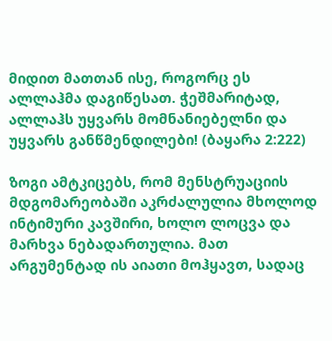მიდით მათთან ისე, როგორც ეს ალლაჰმა დაგიწესათ. ჭეშმარიტად, ალლაჰს უყვარს მომნანიებელნი და უყვარს განწმენდილები! (ბაყარა 2:222)

ზოგი ამტკიცებს, რომ მენსტრუაციის მდგომარეობაში აკრძალულია მხოლოდ ინტიმური კავშირი, ხოლო ლოცვა და მარხვა ნებადართულია. მათ არგუმენტად ის აიათი მოჰყავთ, სადაც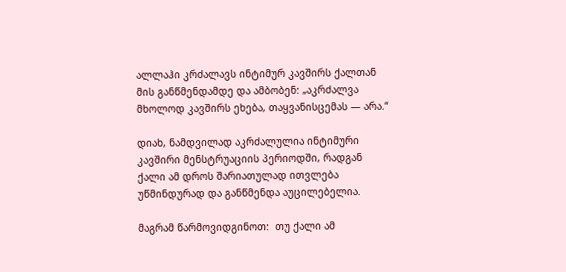ალლაჰი კრძალავს ინტიმურ კავშირს ქალთან მის განწმენდამდე და ამბობენ: „აკრძალვა მხოლოდ კავშირს ეხება, თაყვანისცემას — არა.“

დიახ, ნამდვილად აკრძალულია ინტიმური კავშირი მენსტრუაციის პერიოდში, რადგან ქალი ამ დროს შარიათულად ითვლება უწმინდურად და განწმენდა აუცილებელია.

მაგრამ წარმოვიდგინოთ:  თუ ქალი ამ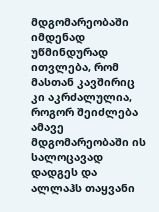მდგომარეობაში იმდენად უწმინდურად ითვლება, რომ მასთან კავშირიც კი აკრძალულია, როგორ შეიძლება ამავე მდგომარეობაში ის სალოცავად დადგეს და ალლაჰს თაყვანი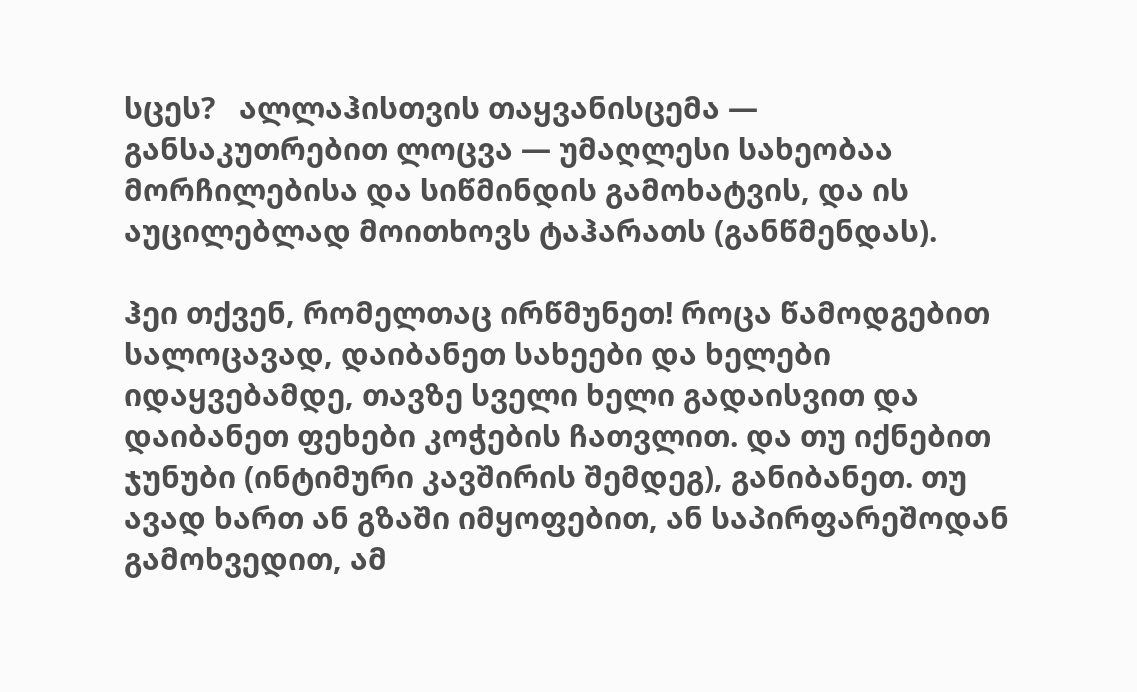სცეს?   ალლაჰისთვის თაყვანისცემა — განსაკუთრებით ლოცვა — უმაღლესი სახეობაა მორჩილებისა და სიწმინდის გამოხატვის, და ის აუცილებლად მოითხოვს ტაჰარათს (განწმენდას).

ჰეი თქვენ, რომელთაც ირწმუნეთ! როცა წამოდგებით სალოცავად, დაიბანეთ სახეები და ხელები იდაყვებამდე, თავზე სველი ხელი გადაისვით და დაიბანეთ ფეხები კოჭების ჩათვლით. და თუ იქნებით ჯუნუბი (ინტიმური კავშირის შემდეგ), განიბანეთ. თუ ავად ხართ ან გზაში იმყოფებით, ან საპირფარეშოდან გამოხვედით, ამ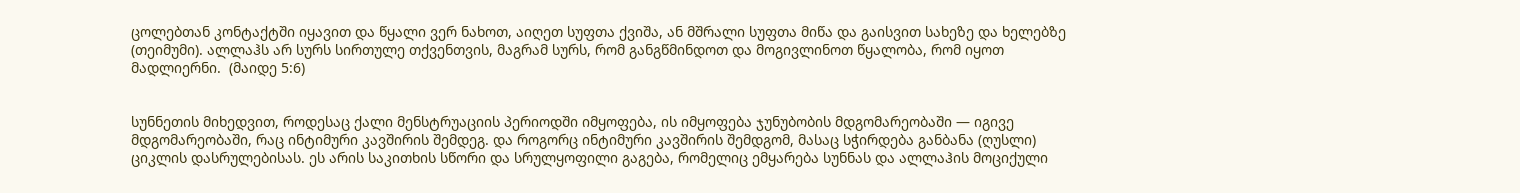ცოლებთან კონტაქტში იყავით და წყალი ვერ ნახოთ, აიღეთ სუფთა ქვიშა, ან მშრალი სუფთა მიწა და გაისვით სახეზე და ხელებზე (თეიმუმი). ალლაჰს არ სურს სირთულე თქვენთვის, მაგრამ სურს, რომ განგწმინდოთ და მოგივლინოთ წყალობა, რომ იყოთ მადლიერნი.  (მაიდე 5:6)


სუნნეთის მიხედვით, როდესაც ქალი მენსტრუაციის პერიოდში იმყოფება, ის იმყოფება ჯუნუბობის მდგომარეობაში — იგივე მდგომარეობაში, რაც ინტიმური კავშირის შემდეგ. და როგორც ინტიმური კავშირის შემდგომ, მასაც სჭირდება განბანა (ღუსლი) ციკლის დასრულებისას. ეს არის საკითხის სწორი და სრულყოფილი გაგება, რომელიც ემყარება სუნნას და ალლაჰის მოციქული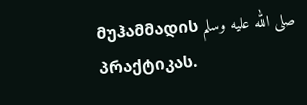მუჰამმადის صلى الله عليه وسلم პრაქტიკას.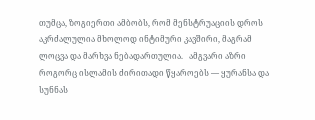თუმცა, ზოგიერთი ამბობს, რომ მენსტრუაციის დროს აკრძალულია მხოლოდ ინტიმური კავშირი, მაგრამ ლოცვა და მარხვა ნებადართულია.   ამგვარი აზრი როგორც ისლამის ძირითადი წყაროებს — ყურანსა და სუნნას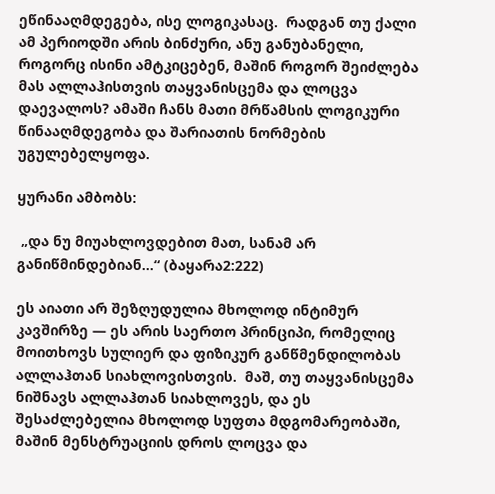ეწინააღმდეგება, ისე ლოგიკასაც.  რადგან თუ ქალი ამ პერიოდში არის ბინძური, ანუ განუბანელი, როგორც ისინი ამტკიცებენ, მაშინ როგორ შეიძლება მას ალლაჰისთვის თაყვანისცემა და ლოცვა დაევალოს? ამაში ჩანს მათი მრწამსის ლოგიკური წინააღმდეგობა და შარიათის ნორმების უგულებელყოფა.

ყურანი ამბობს:

 „და ნუ მიუახლოვდებით მათ, სანამ არ განიწმინდებიან...“ (ბაყარა2:222)

ეს აიათი არ შეზღუდულია მხოლოდ ინტიმურ კავშირზე — ეს არის საერთო პრინციპი, რომელიც მოითხოვს სულიერ და ფიზიკურ განწმენდილობას ალლაჰთან სიახლოვისთვის.  მაშ, თუ თაყვანისცემა ნიშნავს ალლაჰთან სიახლოვეს, და ეს შესაძლებელია მხოლოდ სუფთა მდგომარეობაში, მაშინ მენსტრუაციის დროს ლოცვა და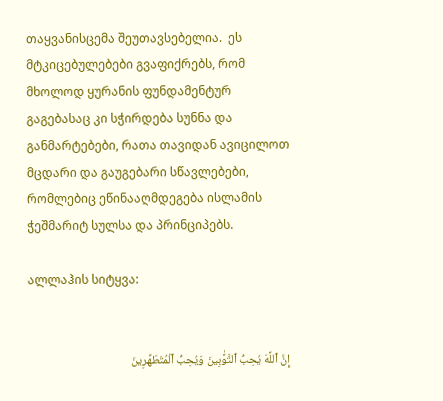თაყვანისცემა შეუთავსებელია.  ეს მტკიცებულებები გვაფიქრებს, რომ მხოლოდ ყურანის ფუნდამენტურ გაგებასაც კი სჭირდება სუნნა და განმარტებები, რათა თავიდან ავიცილოთ მცდარი და გაუგებარი სწავლებები, რომლებიც ეწინააღმდეგება ისლამის ჭეშმარიტ სულსა და პრინციპებს.

ალლაჰის სიტყვა:


إِنَّ ٱللَّهَ يُحِبُّ ٱلتَّوَّ‌ٰبِينَ وَيُحِبُّ ٱلْمُتَطَهِّرِينَ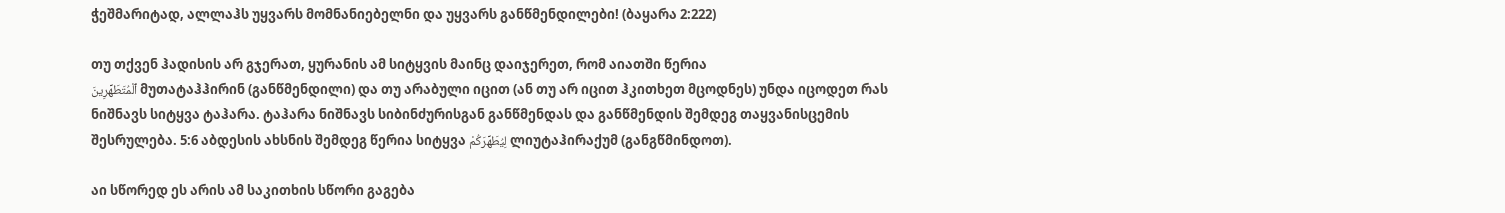ჭეშმარიტად, ალლაჰს უყვარს მომნანიებელნი და უყვარს განწმენდილები! (ბაყარა 2:222)

თუ თქვენ ჰადისის არ გჯერათ, ყურანის ამ სიტყვის მაინც დაიჯერეთ, რომ აიათში წერია
ٱلْمُتَطَهِّرِينَ მუთატაჰჰირინ (განწმენდილი) და თუ არაბული იცით (ან თუ არ იცით ჰკითხეთ მცოდნეს) უნდა იცოდეთ რას ნიშნავს სიტყვა ტაჰარა. ტაჰარა ნიშნავს სიბინძურისგან განწმენდას და განწმენდის შემდეგ თაყვანისცემის შესრულება. 5:6 აბდესის ახსნის შემდეგ წერია სიტყვა لِيُطَهِّرَكُمْ ლიუტაჰირაქუმ (განგწმინდოთ).

აი სწორედ ეს არის ამ საკითხის სწორი გაგება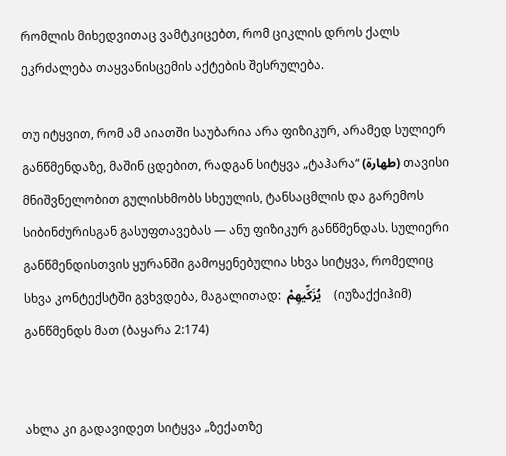რომლის მიხედვითაც ვამტკიცებთ, რომ ციკლის დროს ქალს ეკრძალება თაყვანისცემის აქტების შესრულება.

თუ იტყვით, რომ ამ აიათში საუბარია არა ფიზიკურ, არამედ სულიერ განწმენდაზე, მაშინ ცდებით, რადგან სიტყვა „ტაჰარა“ (طهارة) თავისი მნიშვნელობით გულისხმობს სხეულის, ტანსაცმლის და გარემოს სიბინძურისგან გასუფთავებას — ანუ ფიზიკურ განწმენდას. სულიერი განწმენდისთვის ყურანში გამოყენებულია სხვა სიტყვა, რომელიც სხვა კონტექსტში გვხვდება, მაგალითად:  يُزَكِّيهِمْ    (იუზაქქიჰიმ) განწმენდს მათ (ბაყარა 2:174)


ახლა კი გადავიდეთ სიტყვა „ზექათზე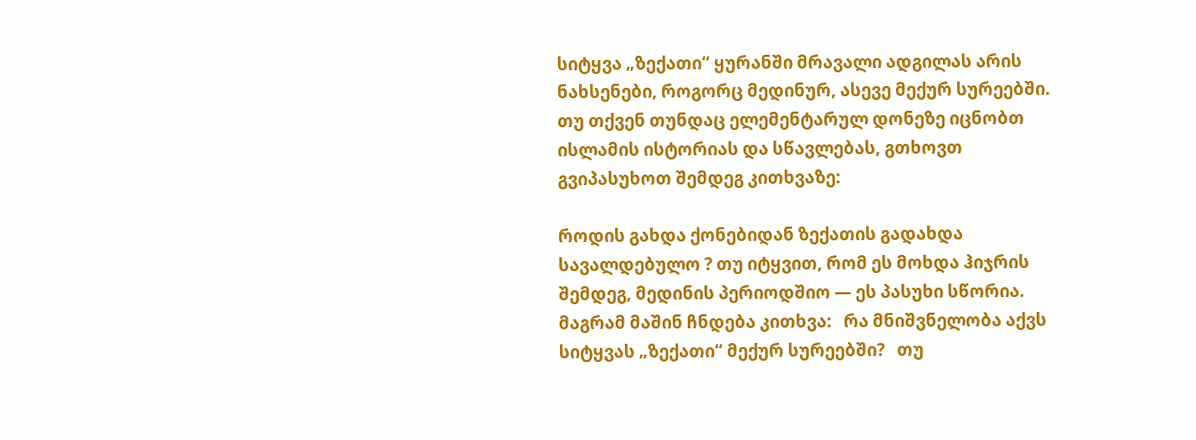სიტყვა „ზექათი“ ყურანში მრავალი ადგილას არის ნახსენები, როგორც მედინურ, ასევე მექურ სურეებში. თუ თქვენ თუნდაც ელემენტარულ დონეზე იცნობთ ისლამის ისტორიას და სწავლებას, გთხოვთ გვიპასუხოთ შემდეგ კითხვაზე:

როდის გახდა ქონებიდან ზექათის გადახდა სავალდებულო ? თუ იტყვით, რომ ეს მოხდა ჰიჯრის შემდეგ, მედინის პერიოდშიო — ეს პასუხი სწორია.  მაგრამ მაშინ ჩნდება კითხვა:   რა მნიშვნელობა აქვს სიტყვას „ზექათი“ მექურ სურეებში?   თუ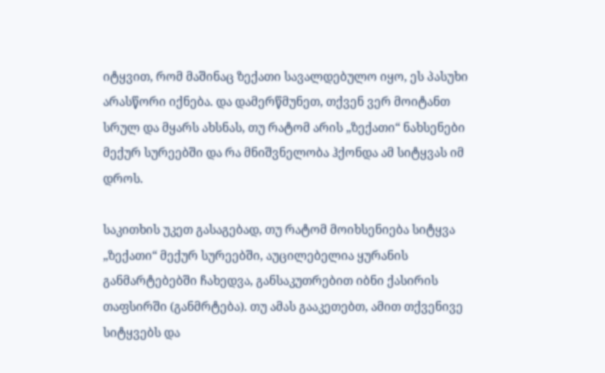იტყვით, რომ მაშინაც ზექათი სავალდებულო იყო, ეს პასუხი არასწორი იქნება. და დამერწმუნეთ, თქვენ ვერ მოიტანთ სრულ და მყარს ახსნას, თუ რატომ არის „ზექათი“ ნახსენები მექურ სურეებში და რა მნიშვნელობა ჰქონდა ამ სიტყვას იმ დროს.

საკითხის უკეთ გასაგებად, თუ რატომ მოიხსენიება სიტყვა „ზექათი“ მექურ სურეებში, აუცილებელია ყურანის განმარტებებში ჩახედვა, განსაკუთრებით იბნი ქასირის თაფსირში (განმრტება). თუ ამას გააკეთებთ, ამით თქვენივე სიტყვებს და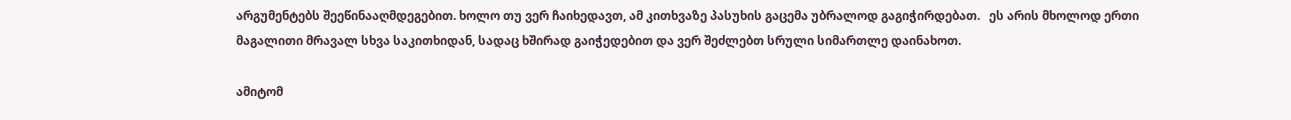არგუმენტებს შეეწინააღმდეგებით. ხოლო თუ ვერ ჩაიხედავთ, ამ კითხვაზე პასუხის გაცემა უბრალოდ გაგიჭირდებათ.   ეს არის მხოლოდ ერთი მაგალითი მრავალ სხვა საკითხიდან, სადაც ხშირად გაიჭედებით და ვერ შეძლებთ სრული სიმართლე დაინახოთ.

ამიტომ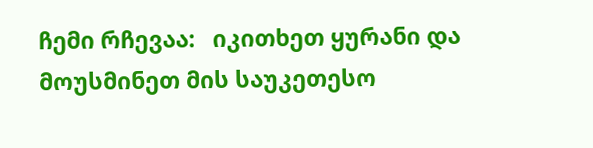ჩემი რჩევაა:   იკითხეთ ყურანი და მოუსმინეთ მის საუკეთესო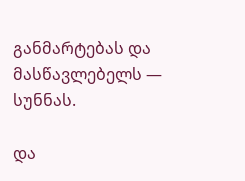განმარტებას და მასწავლებელს — სუნნას.

და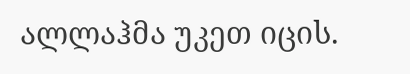ალლაჰმა უკეთ იცის.